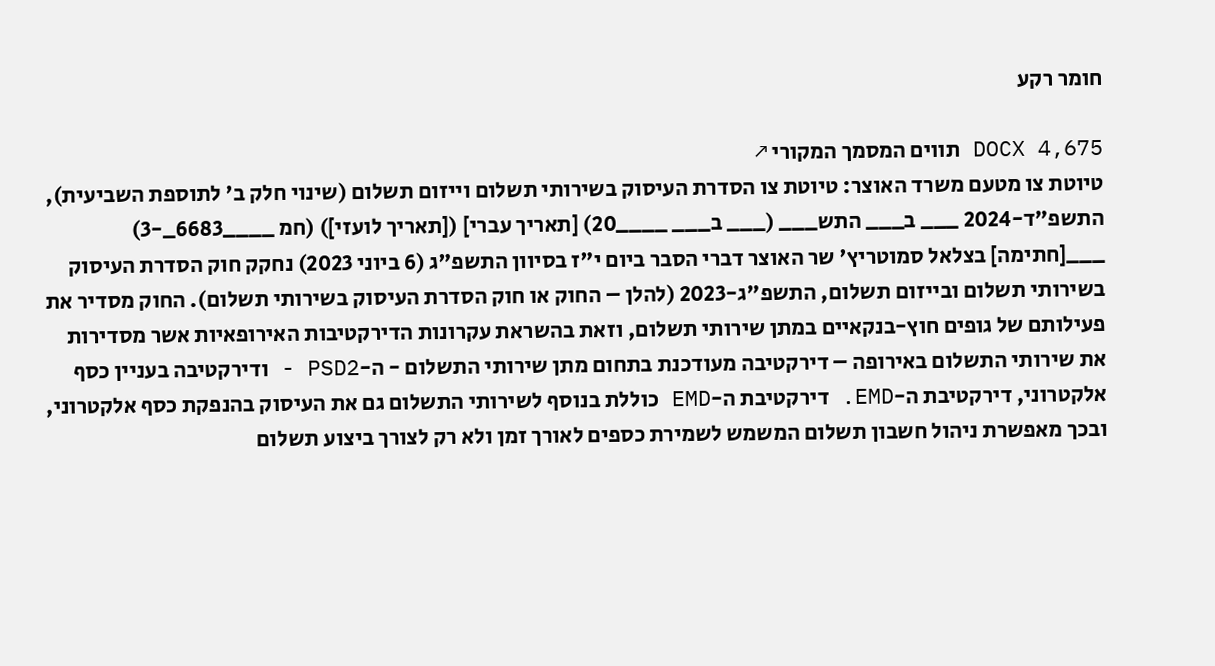חומר רקע

DOCX 4,675 תווים המסמך המקורי ↗
טיוטת צו מטעם משרד האוצר: טיוטת צו הסדרת העיסוק בשירותי תשלום וייזום תשלום (שינוי חלק ב' לתוספת השביעית), התשפ"ד-2024 ___ ב___ התש___ (___ ב___ ____20) [תאריך עברי] ([תאריך לועזי]) (חמ ____6683_-3) ___[חתימה] בצלאל סמוטריץ' שר האוצר דברי הסבר ביום י"ז בסיוון התשפ"ג (6 ביוני 2023) נחקק חוק הסדרת העיסוק בשירותי תשלום ובייזום תשלום, התשפ"ג-2023 (להלן – החוק או חוק הסדרת העיסוק בשירותי תשלום). החוק מסדיר את פעילותם של גופים חוץ-בנקאיים במתן שירותי תשלום, וזאת בהשראת עקרונות הדירקטיבות האירופאיות אשר מסדירות את שירותי התשלום באירופה – דירקטיבה מעודכנת בתחום מתן שירותי התשלום - ה-PSD2 - ודירקטיבה בעניין כסף אלקטרוני, דירקטיבת ה-EMD. דירקטיבת ה-EMD כוללת בנוסף לשירותי התשלום גם את העיסוק בהנפקת כסף אלקטרוני, ובכך מאפשרת ניהול חשבון תשלום המשמש לשמירת כספים לאורך זמן ולא רק לצורך ביצוע תשלום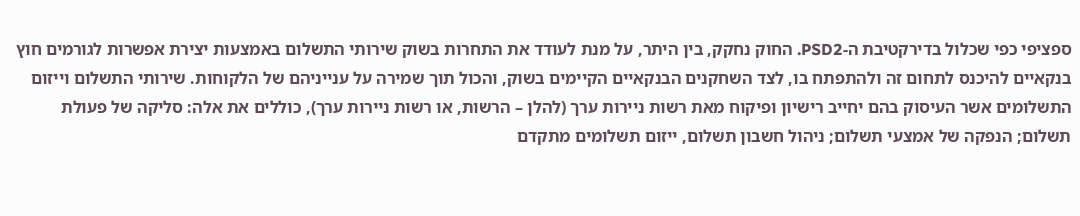ספציפי כפי שכלול בדירקטיבת ה-PSD2. החוק נחקק, בין היתר, על מנת לעודד את התחרות בשוק שירותי התשלום באמצעות יצירת אפשרות לגורמים חוץ בנקאיים להיכנס לתחום זה ולהתפתח בו, לצד השחקנים הבנקאיים הקיימים בשוק, והכול תוך שמירה על ענייניהם של הלקוחות. שירותי התשלום וייזום התשלומים אשר העיסוק בהם יחייב רישיון ופיקוח מאת רשות ניירות ערך (להלן – הרשות, או רשות ניירות ערך), כוללים את אלה: סליקה של פעולת תשלום; הנפקה של אמצעי תשלום; ניהול חשבון תשלום, ייזום תשלומים מתקדם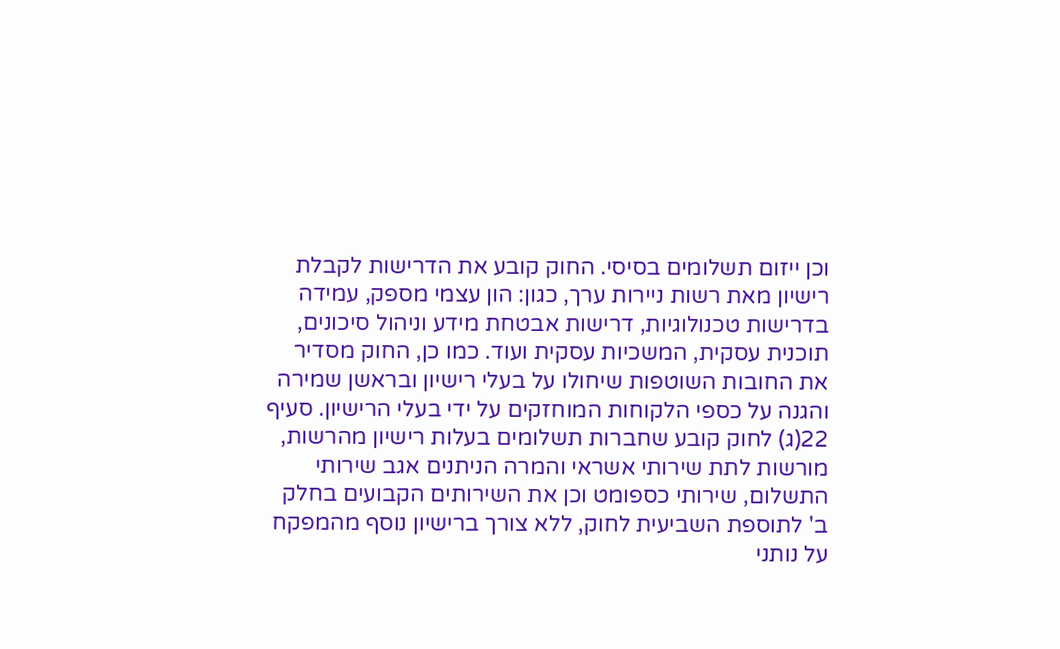וכן ייזום תשלומים בסיסי. החוק קובע את הדרישות לקבלת רישיון מאת רשות ניירות ערך, כגון: הון עצמי מספק, עמידה בדרישות טכנולוגיות, דרישות אבטחת מידע וניהול סיכונים, תוכנית עסקית, המשכיות עסקית ועוד. כמו כן, החוק מסדיר את החובות השוטפות שיחולו על בעלי רישיון ובראשן שמירה והגנה על כספי הלקוחות המוחזקים על ידי בעלי הרישיון. סעיף 22(ג) לחוק קובע שחברות תשלומים בעלות רישיון מהרשות, מורשות לתת שירותי אשראי והמרה הניתנים אגב שירותי התשלום, שירותי כספומט וכן את השירותים הקבועים בחלק ב' לתוספת השביעית לחוק, ללא צורך ברישיון נוסף מהמפקח על נותני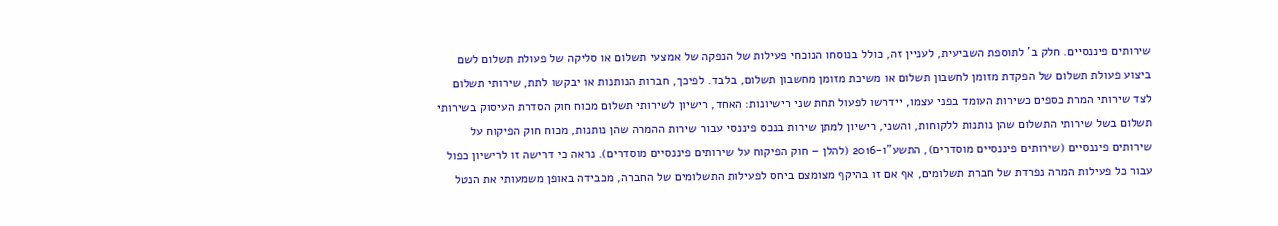שירותים פיננסיים. חלק ב' לתוספת השביעית, לעניין זה, כולל בנוסחו הנוכחי פעילות של הנפקה של אמצעי תשלום או סליקה של פעולת תשלום לשם ביצוע פעולת תשלום של הפקדת מזומן לחשבון תשלום או משיכת מזומן מחשבון תשלום, בלבד. לפיכך, חברות הנותנות או יבקשו לתת, שירותי תשלום לצד שירותי המרת כספים כשירות העומד בפני עצמו, יידרשו לפעול תחת שני רישיונות: האחד, רישיון לשירותי תשלום מכוח חוק הסדרת העיסוק בשירותי תשלום בשל שירותי התשלום שהן נותנות ללקוחות, והשני, רישיון למתן שירות בנכס פיננסי עבור שירות ההמרה שהן נותנות, מכוח חוק הפיקוח על שירותים פיננסיים (שירותים פיננסיים מוסדרים), התשע"ו-2016 (להלן – חוק הפיקוח על שירותים פיננסיים מוסדרים). נראה כי דרישה זו לרישיון כפול עבור כל פעילות המרה נפרדת של חברת תשלומים, אף אם זו בהיקף מצומצם ביחס לפעילות התשלומים של החברה, מכבידה באופן משמעותי את הנטל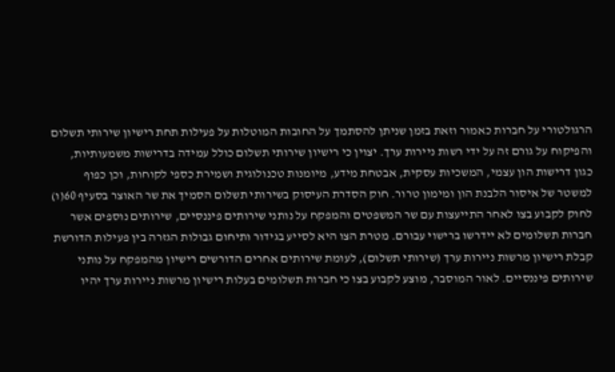הרגולטורי על חברות כאמור וזאת בזמן שניתן להסתמך על החובות המוטלות על פעילות תחת רישיון שירותי תשלום והפיקוח על גורם זה על ידי רשות ניירות ערך. יצוין כי רישיון שירותי תשלום כולל עמידה בדרישות משמעותיות, כגון דרישות הון עצמי, המשכיות עסקית, אבטחת מידע, מיומנות טכנולוגית ושמירת כספי לקוחות, וכן כפוף למשטר של איסור הלבנת הון ומימון טרור. חוק הסדרת העיסוק בשירותי תשלום הסמיך את שר האוצר בסעיף 60(ו) לחוק לקבוע בצו לאחר התייעצות עם שר המשפטים והמפקח על נותני שירותים פיננסיים, שירותים נוספים אשר חברות תשלומים לא יידרשו ברישוי עבורם. מטרת הצו היא לסייע בגידור ותיחום גבולות הגזרה בין פעילות הדורשת קבלת רישיון מרשות ניירות ערך (שירותי תשלום), לעומת שירותים אחרים הדורשים רישיון מהמפקח על נותני שירותים פיננסיים. לאור המוסבר, מוצע לקבוע בצו כי חברות תשלומים בעלות רישיון מרשות ניירות ערך יהיו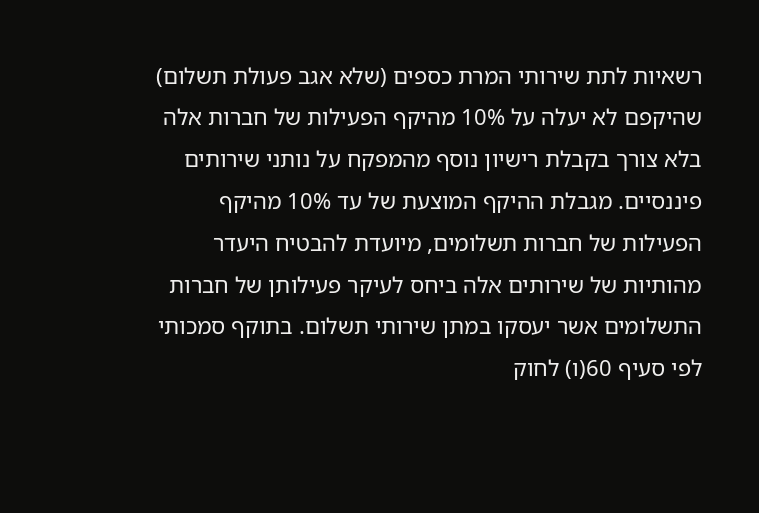רשאיות לתת שירותי המרת כספים (שלא אגב פעולת תשלום) שהיקפם לא יעלה על 10% מהיקף הפעילות של חברות אלה בלא צורך בקבלת רישיון נוסף מהמפקח על נותני שירותים פיננסיים. מגבלת ההיקף המוצעת של עד 10% מהיקף הפעילות של חברות תשלומים, מיועדת להבטיח היעדר מהותיות של שירותים אלה ביחס לעיקר פעילותן של חברות התשלומים אשר יעסקו במתן שירותי תשלום. בתוקף סמכותי לפי סעיף 60(ו) לחוק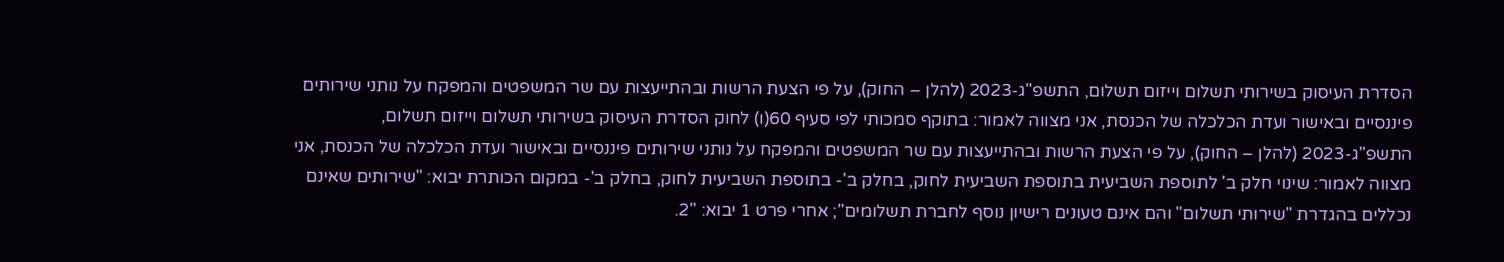הסדרת העיסוק בשירותי תשלום וייזום תשלום, התשפ"ג-2023 (להלן – החוק), על פי הצעת הרשות ובהתייעצות עם שר המשפטים והמפקח על נותני שירותים פיננסיים ובאישור ועדת הכלכלה של הכנסת, אני מצווה לאמור: בתוקף סמכותי לפי סעיף 60(ו) לחוק הסדרת העיסוק בשירותי תשלום וייזום תשלום, התשפ"ג-2023 (להלן – החוק), על פי הצעת הרשות ובהתייעצות עם שר המשפטים והמפקח על נותני שירותים פיננסיים ובאישור ועדת הכלכלה של הכנסת, אני מצווה לאמור: שינוי חלק ב' לתוספת השביעית בתוספת השביעית לחוק, בחלק ב'- בתוספת השביעית לחוק, בחלק ב'- במקום הכותרת יבוא: "שירותים שאינם נכללים בהגדרת "שירותי תשלום" והם אינם טעונים רישיון נוסף לחברת תשלומים"; אחרי פרט 1 יבוא: "2.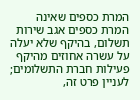המרת כספים שאינה המרת כספים אגב שירות תשלום, בהיקף שלא יעלה על עשרה אחוזים מהיקף פעילות חברת התשלומים; לעניין פרט זה,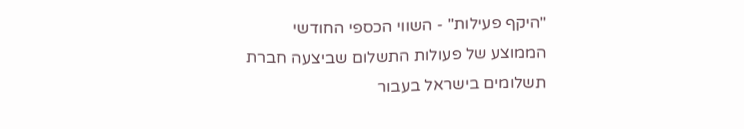"היקף פעילות" - השווי הכספי החודשי הממוצע של פעולות התשלום שביצעה חברת תשלומים בישראל בעבור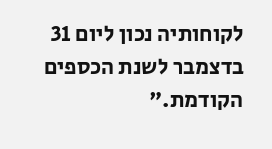לקוחותיה נכון ליום 31 בדצמבר לשנת הכספים הקודמת."